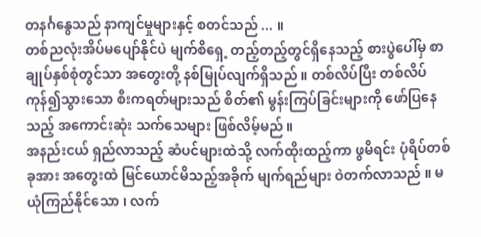တနင်္ဂနွေသည် နာကျင်မှုများနှင့် စတင်သည် ... ။
တစ်ညလုံးအိပ်မပျော်နိုင်ပဲ မျက်စိရှေ့ တည့်တည့်တွင်ရှိနေသည့် စားပွဲပေါ်မှ စာချုပ်နှစ်စုံတွင်သာ အတွေးတို့ နစ်မြုပ်လျက်ရှိသည် ။ တစ်လိပ်ပြီး တစ်လိပ် ကုန်၍သွားသော စီးကရတ်များသည် စိတ်၏ မွန်းကြပ်ခြင်းများကို ဖော်ပြနေသည့် အကောင်းဆုံး သက်သေများ ဖြစ်လိမ့်မည် ။
အနည်းငယ် ရှည်လာသည့် ဆံပင်များထဲသို့ လက်ထိုးထည့်ကာ ဖွမိရင်း ပုံရိပ်တစ်ခုအား အတွေးထဲ မြင်ယောင်မိသည့်အခိုက် မျက်ရည်များ ဝဲတက်လာသည် ။ မယုံကြည်နိုင်သော ၊ လက်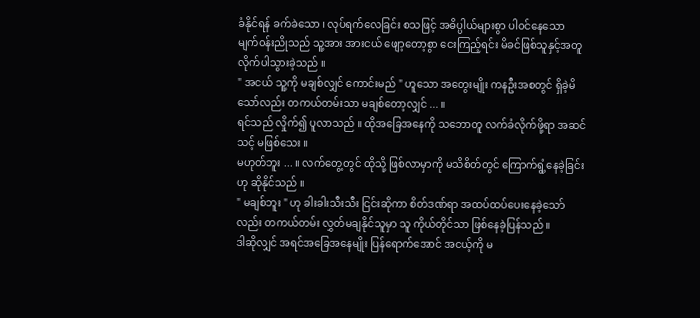ခံနိုင်ရန် ခက်ခဲသော ၊ လုပ်ရက်လေခြင်း စသဖြင့် အဓိပ္ပါယ်များစွာ ပါ၀င်နေသော မျက်၀န်းညိုသည် သူ့အား အားငယ် ဖျော့တော့စွာ ငေးကြည့်ရင်း မိခင်ဖြစ်သူနှင့်အတူ လိုက်ပါသွားခဲ့သည် ။
" အငယ် သူ့ကို မချစ်လျှင် ကောင်းမည် " ဟူသော အတွေးမျိုး ကနဦးအစတွင် ရှိခဲ့မိသော်လည်း တကယ်တမ်းသာ မချစ်တော့လျှင် ... ။
ရင်သည် လှိုက်၍ ပူလာသည် ။ ထိုအခြေအနေကို သဘောတူ လက်ခံလိုက်ဖို့ရာ အဆင်သင့် မဖြစ်သေး ။
မဟုတ်ဘူး ... ။ လက်တွေ့တွင် ထိုသို့ ဖြစ်လာမှာကို မသိစိတ်တွင် ကြောက်ရွံ့နေခဲ့ခြင်း ဟု ဆိုနိုင်သည် ။
" မချစ်ဘူး " ဟု ခါးခါးသီးသီး ငြင်းဆိုကာ စိတ်ဒဏ်ရာ အထပ်ထပ်ပေးနေခဲ့သော်လည်း တကယ်တမ်း လွှတ်မချနိုင်သူမှာ သူ ကိုယ်တိုင်သာ ဖြစ်နေခဲ့ပြန်သည် ။
ဒါဆိုလျှင် အရင်အခြေအနေမျိုး ပြန်ရောက်အောင် အငယ့်ကို မ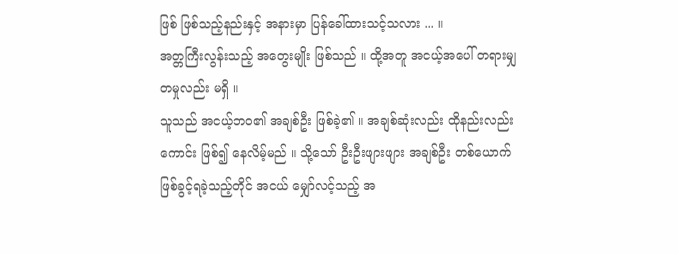ဖြစ် ဖြစ်သည့်နည်းနှင့် အနားမှာ ပြန်ခေါ်ထားသင့်သလား ... ။
အတ္တကြီးလွန်းသည့် အတွေးမျိုး ဖြစ်သည် ။ ထို့အတူ အငယ့်အပေါ် တရားမျှတမှုလည်း မရှိ ။
သူသည် အငယ့်ဘ၀၏ အချစ်ဦး ဖြစ်ခဲ့၏ ။ အချစ်ဆုံးလည်း ထိုနည်းလည်းကောင်း ဖြစ်၍ နေလိမ့်မည် ။ သို့သော် ဦးဦးဖျားဖျား အချစ်ဦး တစ်ယောက် ဖြစ်ခွင့်ရခဲ့သည့်တိုင် အငယ် မျှော်လင့်သည့် အ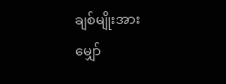ချစ်မျိုးအား မျှော်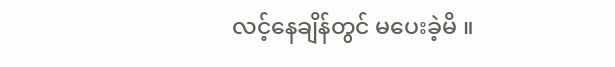လင့်နေချိန်တွင် မပေးခဲ့မိ ။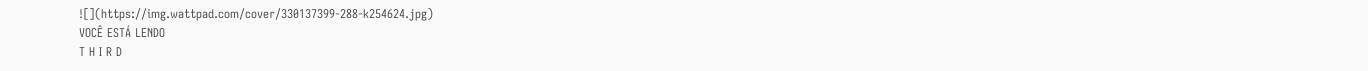![](https://img.wattpad.com/cover/330137399-288-k254624.jpg)
VOCÊ ESTÁ LENDO
T H I R D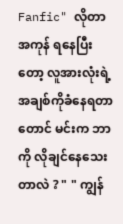Fanfic" လိုတာအကုန် ရနေပြီးတော့ လူအားလုံးရဲ့ အချစ်ကိုခံနေရတာတောင် မင်းက ဘာကို လိုချင်နေသေးတာလဲ ? " " ကျွန်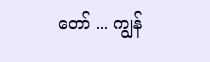တော် ... ကျွန်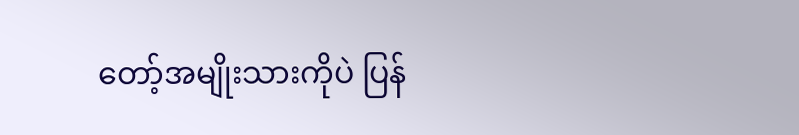တော့်အမျိုးသားကိုပဲ ပြန်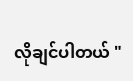လိုချင်ပါတယ် "